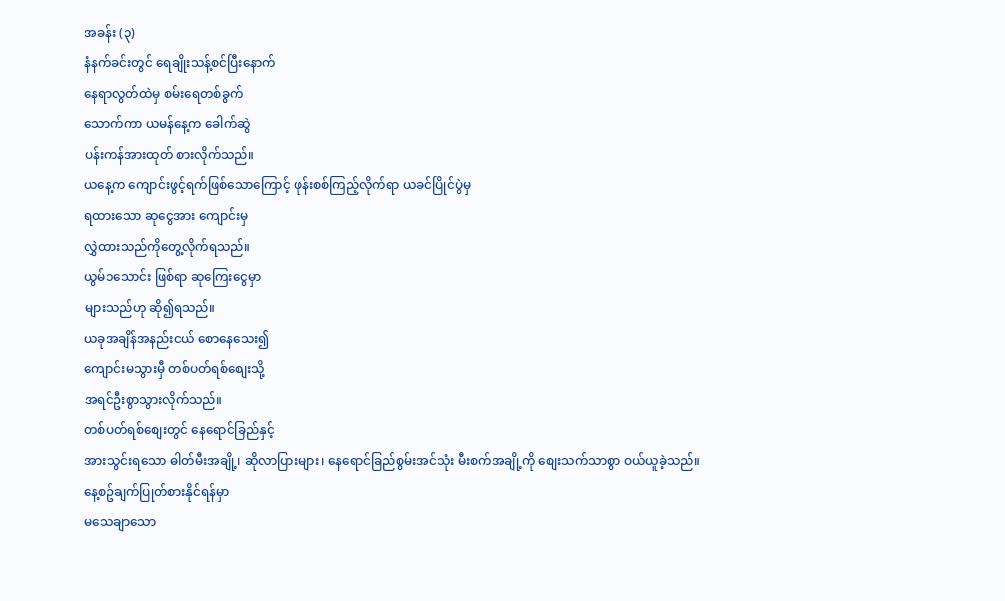အခန်း (၃)
နံနက်ခင်းတွင် ရေချိုးသန့်စင်ပြီးနောက်
နေရာလွတ်ထဲမှ စမ်းရေတစ်ခွက်
သောက်ကာ ယမန်နေ့က ခေါက်ဆွဲ
ပန်းကန်အားထုတ် စားလိုက်သည်။
ယနေ့က ကျောင်းဖွင့်ရက်ဖြစ်သောကြောင့် ဖုန်းစစ်ကြည့်လိုက်ရာ ယခင်ပြိုင်ပွဲမှ
ရထားသော ဆုငွေအား ကျောင်းမှ
လွှဲထားသည်ကိုတွေ့လိုက်ရသည်။
ယွမ်၁သောင်း ဖြစ်ရာ ဆုကြေးငွေမှာ
များသည်ဟု ဆို၍ရသည်။
ယခုအချိန်အနည်းငယ် စောနေသေး၍
ကျောင်းမသွားမှီ တစ်ပတ်ရစ်စျေးသို့
အရင်ဦးစွာသွားလိုက်သည်။
တစ်ပတ်ရစ်စျေးတွင် နေရောင်ခြည်နှင့်
အားသွင်းရသော ဓါတ်မီးအချို့၊ ဆိုလာပြားများ၊ နေရောင်ခြည်စွမ်းအင်သုံး မီးစက်အချို့ကို စျေးသက်သာစွာ ဝယ်ယူခဲ့သည်။
နေ့စဥ်ချက်ပြုတ်စားနိုင်ရန်မှာ
မသေချာသော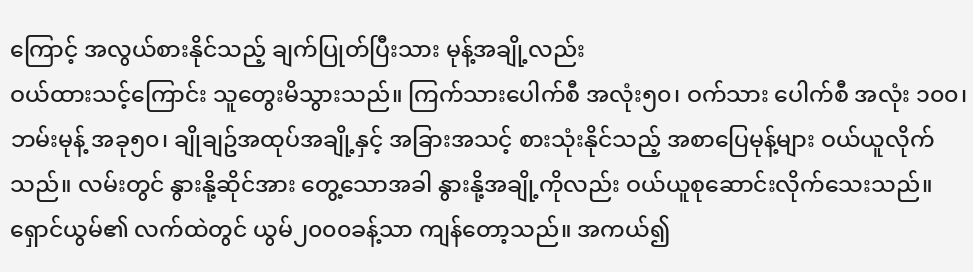ကြောင့် အလွယ်စားနိုင်သည့် ချက်ပြုတ်ပြီးသား မုန့်အချို့လည်း
ဝယ်ထားသင့်ကြောင်း သူတွေးမိသွားသည်။ ကြက်သားပေါက်စီ အလုံး၅၀၊ ဝက်သား ပေါက်စီ အလုံး ၁၀၀၊ဘမ်းမုန့် အခု၅၀၊ ချိုချဥ်အထုပ်အချို့နှင့် အခြားအသင့် စားသုံးနိုင်သည့် အစာပြေမုန့်များ ဝယ်ယူလိုက်သည်။ လမ်းတွင် နွားနို့ဆိုင်အား တွေ့သောအခါ နွားနို့အချို့ကိုလည်း ဝယ်ယူစုဆောင်းလိုက်သေးသည်။
ရှောင်ယွမ်၏ လက်ထဲတွင် ယွမ်၂၀၀၀ခန့်သာ ကျန်တော့သည်။ အကယ်၍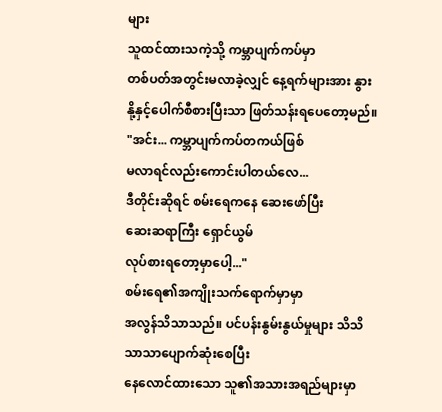များ
သူထင်ထားသကဲ့သို့ ကမ္ဘာပျက်ကပ်မှာ
တစ်ပတ်အတွင်းမလာခဲ့လျှင် နေ့ရက်များအား နွားနို့နှင့်ပေါက်စီစားပြီးသာ ဖြတ်သန်းရပေတော့မည်။
"အင်း... ကမ္ဘာပျက်ကပ်တကယ်ဖြစ်
မလာရင်လည်းကောင်းပါတယ်လေ...
ဒီတိုင်းဆိုရင် စမ်းရေကနေ ဆေးဖော်ပြီး
ဆေးဆရာကြီး ရှောင်ယွမ်
လုပ်စားရတော့မှာပေါ့..."
စမ်းရေ၏အကျိုးသက်ရောက်မှာမှာ
အလွန်သိသာသည်။ ပင်ပန်းနွမ်းနွယ်မှုများ သိသိသာသာပျောက်ဆုံးစေပြီး
နေလောင်ထားသော သူ၏အသားအရည်များမှာ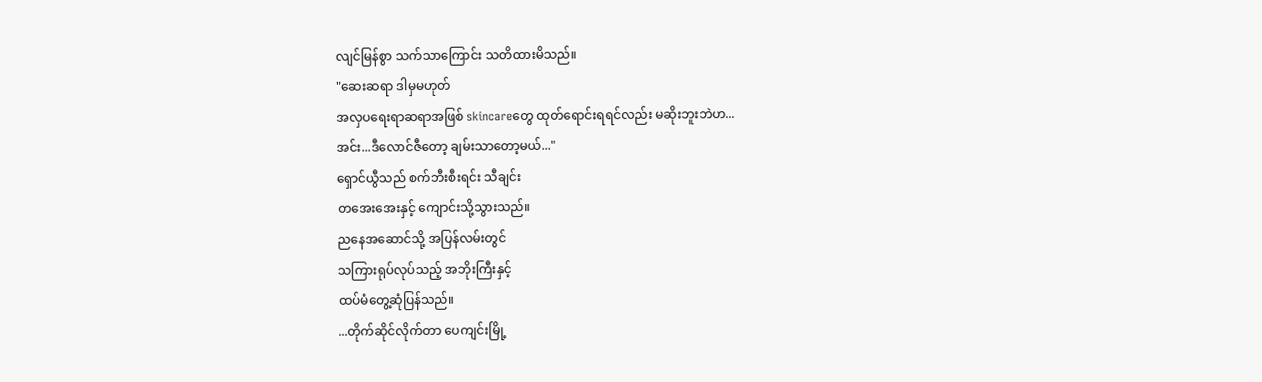လျင်မြန်စွာ သက်သာကြောင်း သတိထားမိသည်။
"ဆေးဆရာ ဒါမှမဟုတ်
အလှပရေးရာဆရာအဖြစ် skincareတွေ ထုတ်ရောင်းရရင်လည်း မဆိုးဘူးဘဲဟ...
အင်း...ဒီလောင်ဇီတော့ ချမ်းသာတော့မယ်..."
ရှောင်ယွီသည် စက်ဘီးစီးရင်း သီချင်း
တအေးအေးနှင့် ကျောင်းသို့သွားသည်။
ညနေအဆောင်သို့ အပြန်လမ်းတွင်
သကြားရုပ်လုပ်သည့် အဘိုးကြီးနှင့်
ထပ်မံတွေ့ဆုံပြန်သည်။
...တိုက်ဆိုင်လိုက်တာ ပေကျင်းမြို့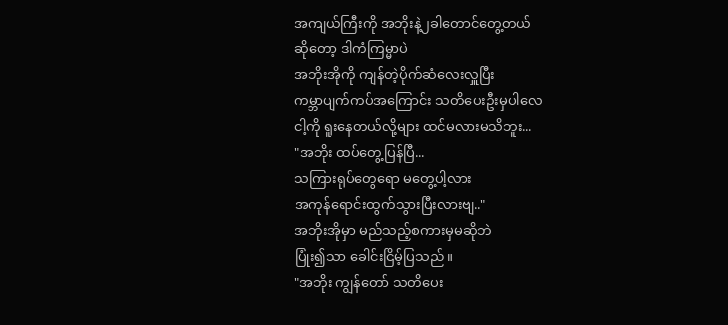အကျယ်ကြီးကို အဘိုးနဲ့၂ခါတောင်တွေ့တယ်
ဆိုတော့ ဒါကံကြမ္မာပဲ
အဘိုးအိုကို ကျန်တဲ့ပိုက်ဆံလေးလှူပြီး
ကမ္ဘာပျက်ကပ်အကြောင်း သတိပေးဦးမှပါလေ
ငါ့ကို ရူးနေတယ်လို့များ ထင်မလားမသိဘူး...
"အဘိုး ထပ်တွေ့ပြန်ပြီ...
သကြားရုပ်တွေရော မတွေ့ပါ့လား
အကုန်ရောင်းထွက်သွားပြီးလားဗျ.."
အဘိုးအိုမှာ မည်သည့်စကားမှမဆိုဘဲ
ပြုံး၍သာ ခေါင်းငြိမ့်ပြသည်။
"အဘိုး ကျွန်တော် သတိပေး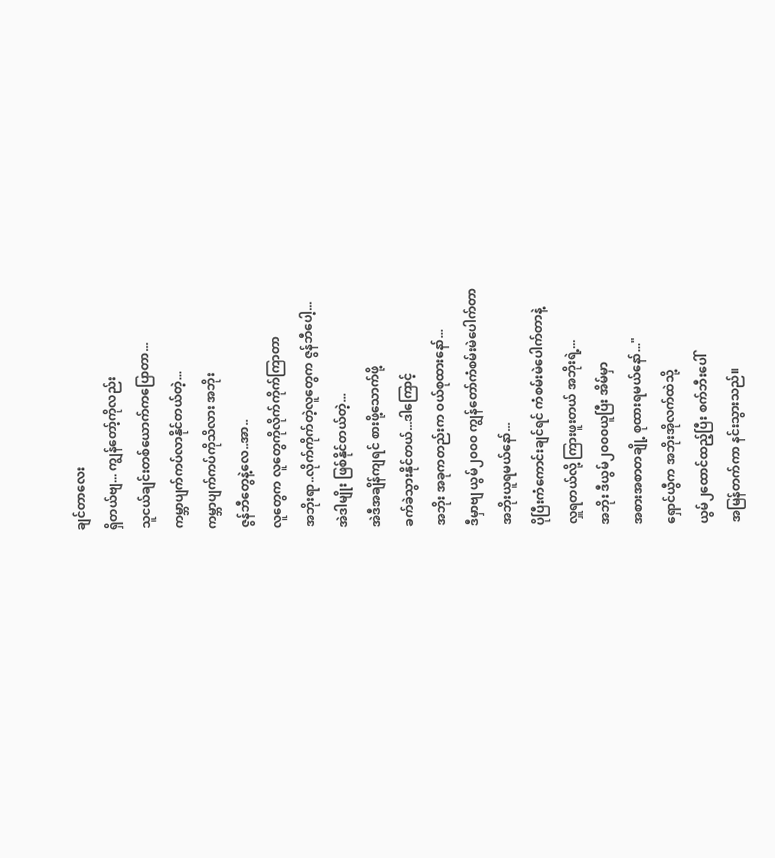ချင်တာလေး
ရှိတယ်ဗျ... ကျွန်တော့်ကိုလည်း
သူငယ်ချင်းတစ်ယောက်ကပြောတာ...
ကမ္ဘာပျက်ကပ်လာနိုင်တယ်တဲ့...
ကမ္ဘာပျက်ကပ်ကိုသိလား အဘိုး
ဇွန်ဘီတွေနဲ့လေ..အာ..
လူတွေက လူတွေကိုလိုက်ကိုက်ကြာတာ
အဘိုးရာ..လိုက်ကိုက်တဲ့လူတွေက ဇွန်ဘီပေါ့...
အဲဒါမျိုး ဖြစ်နိုင်တယ်တဲ့...
အဲဒီအချိန်ကျရင် စားဖို့သောက်ဖို့
ခက်ခဲသွားနိုင်တယ်...ဒါကြောင့်
အဘိုး အခုကတည်းက ဝယ်စုထားနော်...
ဒီမှာဗျ ယွမ်၂၀၀၀ ကျွန်တော်ကံစမ်းမဲပေါက်တာ
အဘိုးယူရမယ်နော်...
ပိုပြီးကံကောင်းချင်ရင် ကံစမ်းမဲပေါက်တာနဲ့
လှူရတယ်လို့ ကြားဖူးတယ် အဘိုးရဲ့...
အဘိုး ဒီယွမ်၂၀၀၀ယူပြီး အိမ်မှာ
အစားအစာတချို့ စုထားရမယ်နော်..."
ရှောင်ယွီက အဘိုးအိုလက်ထဲသို့
ယွမ်၂ထောင်ထည့်ပြီး စက်ဘီးပေါ်
အမြန်တက်ကာ နင်းသွားသည်။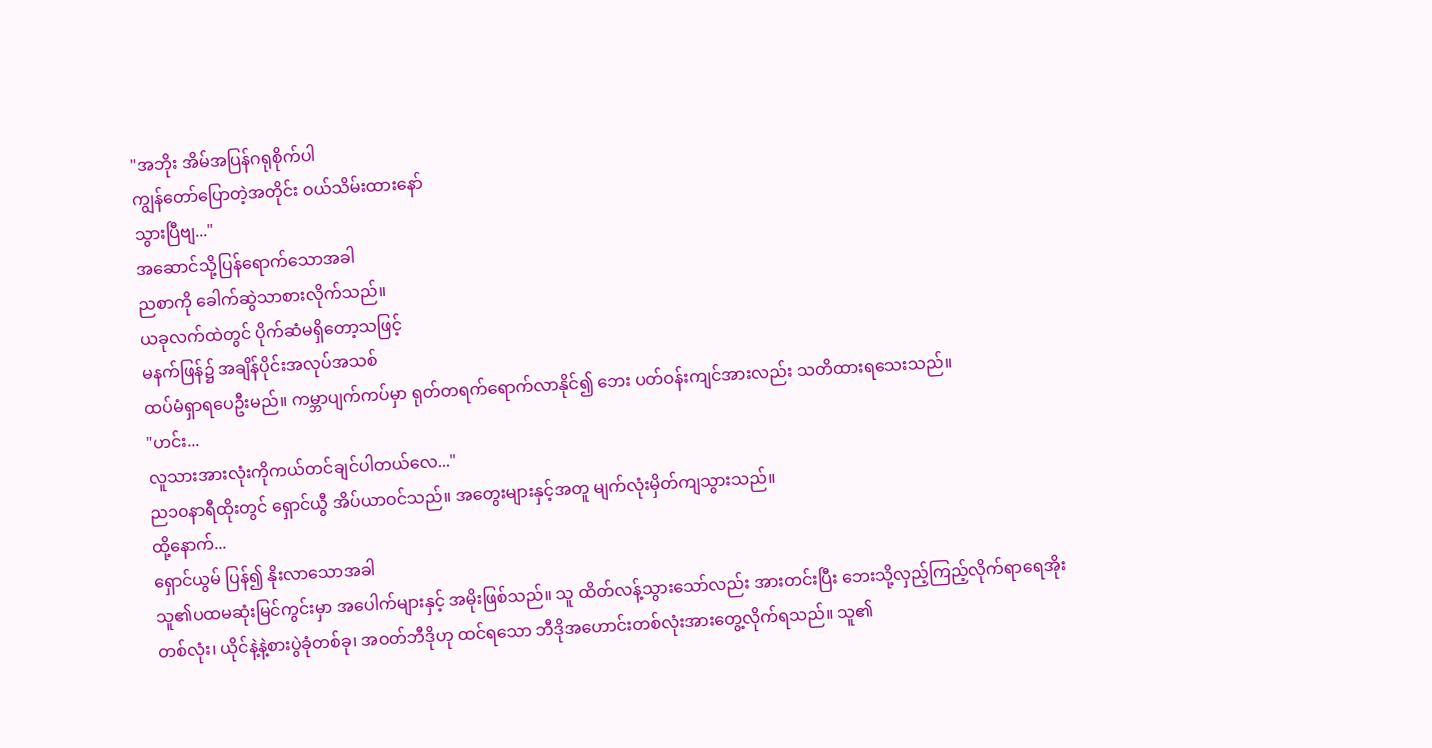"အဘိုး အိမ်အပြန်ဂရုစိုက်ပါ
ကျွန်တော်ပြောတဲ့အတိုင်း ဝယ်သိမ်းထားနော်
သွားပြီဗျ..."
အဆောင်သို့ပြန်ရောက်သောအခါ
ညစာကို ခေါက်ဆွဲသာစားလိုက်သည်။
ယခုလက်ထဲတွင် ပိုက်ဆံမရှိတော့သဖြင့်
မနက်ဖြန်၌ အချိန်ပိုင်းအလုပ်အသစ်
ထပ်မံရှာရပေဦးမည်။ ကမ္ဘာပျက်ကပ်မှာ ရုတ်တရက်ရောက်လာနိုင်၍ ဘေး ပတ်ဝန်းကျင်အားလည်း သတိထားရသေးသည်။
"ဟင်း...
လူသားအားလုံးကိုကယ်တင်ချင်ပါတယ်လေ..."
ည၁၀နာရီထိုးတွင် ရှောင်ယွီ အိပ်ယာဝင်သည်။ အတွေးများနှင့်အတူ မျက်လုံးမှိတ်ကျသွားသည်။
ထို့နောက်...
ရှောင်ယွမ် ပြန်၍ နိုးလာသောအခါ
သူ၏ပထမဆုံးမြင်ကွင်းမှာ အပေါက်များနှင့် အမိုးဖြစ်သည်။ သူ ထိတ်လန့်သွားသော်လည်း အားတင်းပြီး ဘေးသို့လှည့်ကြည့်လိုက်ရာရေအိုးတစ်လုံး၊ ယိုင်နဲ့နဲ့စားပွဲခုံတစ်ခု၊ အဝတ်ဘီဒိုဟု ထင်ရသော ဘီဒိုအဟောင်းတစ်လုံးအားတွေ့လိုက်ရသည်။ သူ၏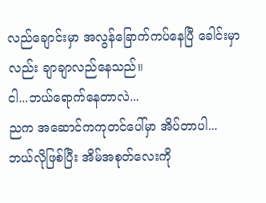လည်ချောင်းမှာ အလွန်ခြောက်ကပ်နေပြီ ခေါင်းမှာလည်း ချာချာလည်နေသည်။
ငါ...ဘယ်ရောက်နေတာလဲ...
ညက အဆောင်ကကုတင်ပေါ်မှာ အိပ်တာပါ...
ဘယ်လိုဖြစ်ပြီး အိမ်အစုတ်လေးကို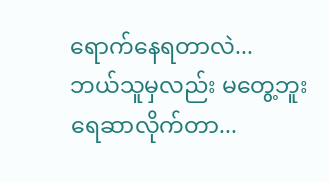ရောက်နေရတာလဲ...
ဘယ်သူမှလည်း မတွေ့ဘူး ရေဆာလိုက်တာ...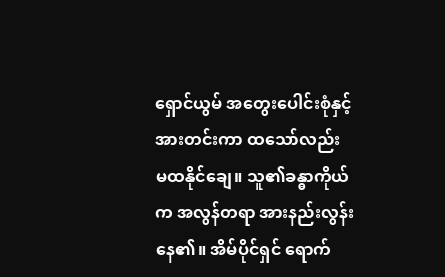ရှောင်ယွမ် အတွေးပေါင်းစုံနှင့် အားတင်းကာ ထသော်လည်း မထနိုင်ချေ။ သူ၏ခန္ဓာကိုယ်က အလွန်တရာ အားနည်းလွန်းနေ၏။ အိမ်ပိုင်ရှင် ရောက်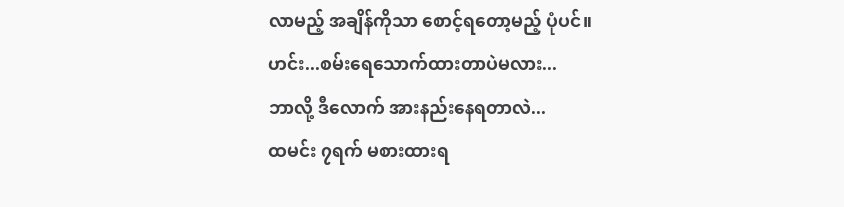လာမည့် အချိန်ကိုသာ စောင့်ရတော့မည့် ပုံပင်။
ဟင်း...စမ်းရေသောက်ထားတာပဲမလား...
ဘာလို့ ဒီလောက် အားနည်းနေရတာလဲ...
ထမင်း ၇ရက် မစားထားရ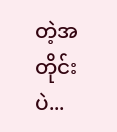တဲ့အတိုင်းပဲ...